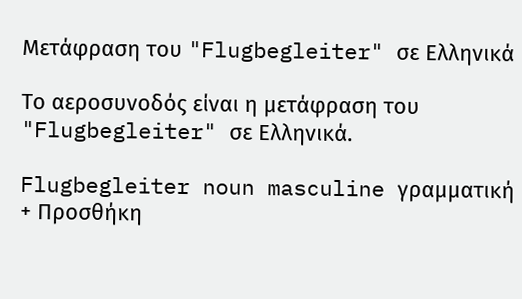Μετάφραση του "Flugbegleiter" σε Ελληνικά

Το αεροσυνοδός είναι η μετάφραση του "Flugbegleiter" σε Ελληνικά.

Flugbegleiter noun masculine γραμματική
+ Προσθήκη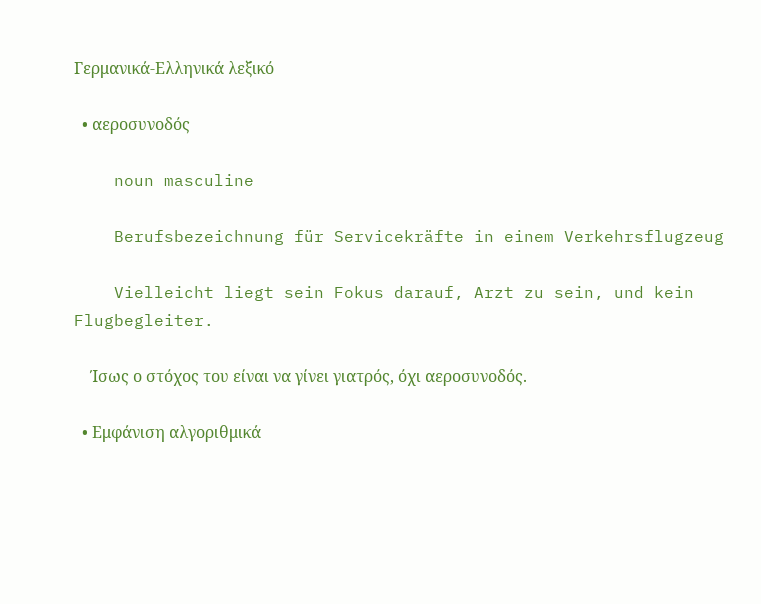Γερμανικά-Ελληνικά λεξικό

  • αεροσυνοδός

    noun masculine

    Berufsbezeichnung für Servicekräfte in einem Verkehrsflugzeug

    Vielleicht liegt sein Fokus darauf, Arzt zu sein, und kein Flugbegleiter.

    Ίσως ο στόχος του είναι να γίνει γιατρός, όχι αεροσυνοδός.

  • Εμφάνιση αλγοριθμικά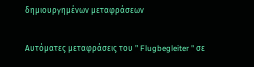δημιουργημένων μεταφράσεων

Αυτόματες μεταφράσεις του " Flugbegleiter " σε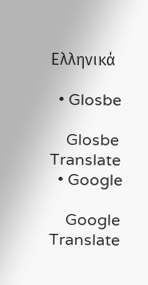Ελληνικά

  • Glosbe

    Glosbe Translate
  • Google

    Google Translate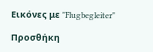Εικόνες με "Flugbegleiter"

Προσθήκη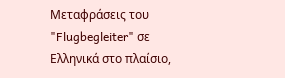Μεταφράσεις του "Flugbegleiter" σε Ελληνικά στο πλαίσιο,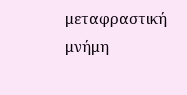μεταφραστική μνήμη